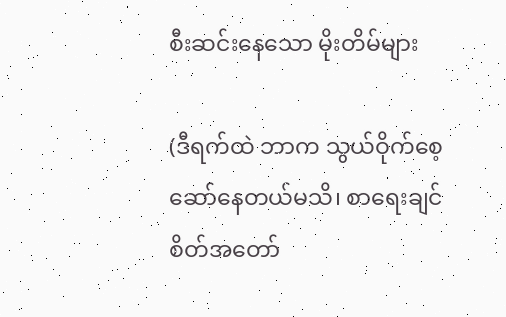စီးဆင်းနေသော မိုးတိမ်များ

(ဒီရက်ထဲ ဘာက သွယ်ဝိုက်စေ့ဆော်နေတယ်မသိ၊ စာရေးချင်စိတ်အတော်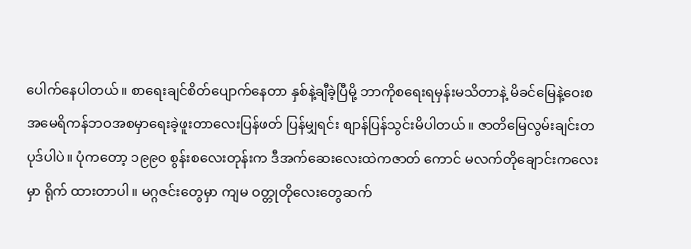ပေါက်နေပါတယ်။ စာရေးချင်စိတ်ပျောက်နေတာ နှစ်နဲ့ချီခဲ့ပြီမို့ ဘာကိုစရေးရမှန်းမသိတာနဲ့ မိခင်မြေနဲ့ဝေးစ အမေရိကန်ဘဝအစမှာရေးခဲ့ဖူးတာလေးပြန်ဖတ် ပြန်မျှရင်း စျာန်ပြန်သွင်းမိပါတယ်။ ဇာတိမြေလွမ်းချင်းတပုဒ်ပါပဲ။ ပုံကတော့ ၁၉၉၀ စွန်းစလေးတုန်းက ဒီအက်ဆေးလေးထဲကဇာတ် ကောင် မလက်တိုချောင်းကလေးမှာ ရိုက် ထားတာပါ။ မဂ္ဂဇင်းတွေမှာ ကျမ ဝတ္တုတိုလေးတွေဆက်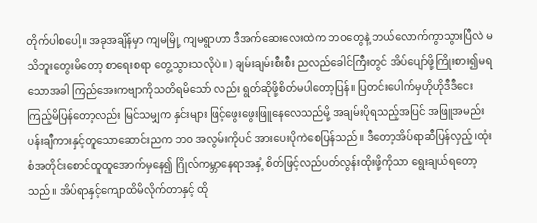တိုက်ပါစပေါ့။ အခုအချိန်မှာ ကျမမြို့ ကျမရွာဟာ ဒီအက်ဆေးလေးထဲက ဘဝတွေနဲ့ ဘယ်လောက်ကွာသွားပြီလဲ မသိဘူးတွေးမိတော့ စာရေးစရာ တွေ့သွားသလိုပဲ။ ) ချမ်းချမ်းစီးစီး ညလည်ခေါင်ကြီးတွင် အိပ်ပျော်ဖို့ကြိုးစား၍မရသောအခါ ကြည်အေးကဗျာကိုသတိရမိသော် လည်း ရွတ်ဆိုဖို့စိတ်မပါတော့ပြန်။ ပြတင်းပေါက်မှဟိုဟိုဒီဒီငေးကြည့်မိပြန်တော့လည်း မြင်သမျှက နှင်းများ ဖြင့်ဖွေးဖွေးဖြူနေလေသည်မို့ အချမ်းပိုရသည့်အပြင် အဖြူအမည်းပန်းချီကားနှင့်တူသောဆောင်းညက ဘ၀ အလွမ်းကိုပင် အားပေးပိုကဲစေပြန်သည်။ ဒီတော့အိပ်ရာဆီပြန်လှည့်၊ထုံးစံအတိုင်းစောင်ထူထူအောက်မှနေ၍ ဂြိုလ်ကမ္ဘာနေရာအနှံ့ စိတ်ဖြင့်လည်ပတ်လွန်းထိုးဖို့ကိုသာ ရွေးချယ်ရတော့သည်။ အိပ်ရာနှင့်ကျောထိမိလိုက်တာနှင့် ထို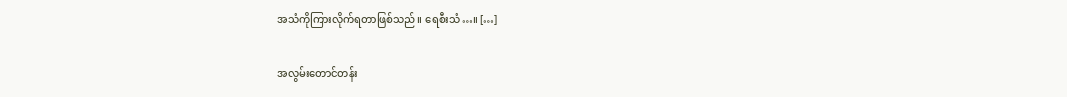အသံကိုကြားလိုက်ရတာဖြစ်သည်။ ရေစီးသံ…။ […]

အလွမ်းတောင်တန်း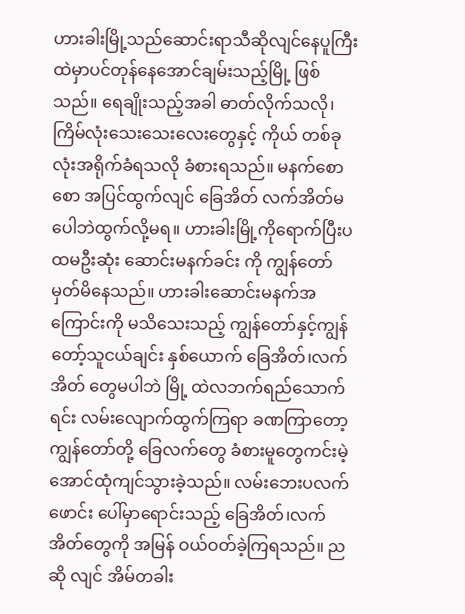ဟားခါးမြို့သည်ဆောင်းရာသီဆိုလျင်နေပူကြီးထဲမှာပင်တုန်နေအောင်ချမ်းသည့်မြို့ ဖြစ်သည်။ ရေချိုးသည့်အခါ ဓာတ်လိုက်သလို၊ ကြိမ်လုံးသေးသေးလေးတွေနှင့် ကိုယ် တစ်ခုလုံးအရိုက်ခံရသလို ခံစားရသည်။ မနက်စောစော အပြင်ထွက်လျင် ခြေအိတ် လက်အိတ်မပေါဘဲထွက်လို့မရ။ ဟားခါးမြို့ကိုရောက်ပြီးပထမဦးဆုံး ဆောင်းမနက်ခင်း ကို ကျွန်တော်မှတ်မိနေသည်။ ဟားခါးဆောင်းမနက်အကြောင်းကို မသိသေးသည့် ကျွန်တော်နှင့်ကျွန်တော့်သူငယ်ချင်း နှစ်ယောက် ခြေအိတ်၊လက်အိတ် တွေမပါဘဲ မြို့ ထဲလဘက်ရည်သောက်ရင်း လမ်းလျောက်ထွက်ကြရာ ခဏကြာတော့ ကျွန်တော်တို့ ခြေလက်တွေ ခံစားမူတွေကင်းမဲ့အောင်ထုံကျင်သွားခဲ့သည်။ လမ်းဘေးပလက်ဖောင်း ပေါ်မှာရောင်းသည့် ခြေအိတ်၊လက်အိတ်တွေကို အမြန် ဝယ်ဝတ်ခဲ့ကြရသည်။ ညဆို လျင် အိမ်တခါး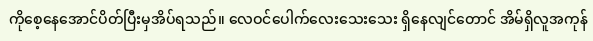ကိုစေ့နေအောင်ပိတ်ပြီးမှအိပ်ရသည်။ လေဝင်ပေါက်လေးသေးသေး ရှိနေလျင်တောင် အိမ်ရှိလူအကုန်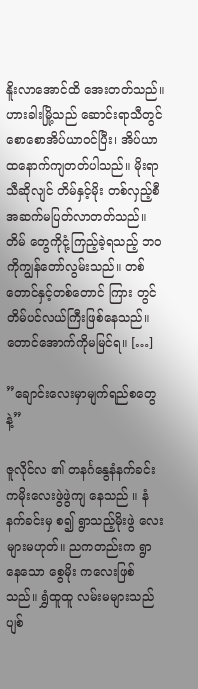နိူးလာအောင်ထိ အေးတတ်သည်။ဟားခါးမြို့သည် ဆောင်းရာသီတွင် စောစောအိပ်ယာဝင်ပြီး၊ အိပ်ယာထနောက်ကျတတ်ပါသည်။ မိုးရာသီဆိုလျင် တိမ်နှင့်မိုး တစ်လှည့်စီ အဆက်မပြတ်လာတတ်သည်။ တိမ် တွေကိုငုံ့ကြည့်ခဲ့ရသည့် ဘဝကိုကျွန်တော်လွမ်းသည်။ တစ်တောင်နှင့်တစ်တောင် ကြား တွင်တိမ်ပင်လယ်ကြီးဖြစ်နေသည်။ တောင်အောက်ကိုမမြင်ရ။ […]

”ချောင်းလေးမှာမျက်ရည်စတွေနဲ့”

ဇူလိုင်လ ၏ တနင်္ဂနွေနံနက်ခင်း ကမိုးလေးဖွဲဖွဲကျ နေသည် ။ နံနက်ခင်းမှ စ၍ ရွာသည့်မိုးဖွဲ ‌လေးများမဟုတ်။ ညကတည်းက ရွာ နေသော စွေမိုး ကလေးဖြစ်သည်။ ရွှံထူထူ လမ်းမများသည်ပျစ်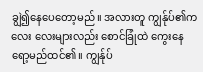ချွဲ၍နေပေတော့မည်။ အလားတူ ကျွန်ုပ်၏က လေး လေးများလည်း စောင်ခြုံထဲ ကွေးနေ ရော့မည်ထင်၏။ ကျွန်ုပ်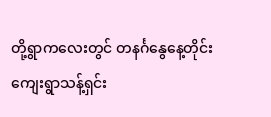တို့‌ရွာကလေး‌‌တွင် တနင်္ဂနွေနေ့တိုင်း ကျေးရွာသန့်ရှင်း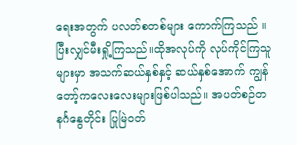ရေးအတွက် ပလတ်စတစ်များ ကောက်ကြသည် ။ ပြီးလျှင်မီးရှို့ကြသည်။ထိုအလုပ်ကို လုပ်ကိုင်ကြသူများမှာ အသက်ဆယ်နှစ်နှင့် ဆယ်နှစ်အောက် ကျွန်တော့်ကလေးလေးများဖြစ်ပါသည်။ အပတ်စဉ်တနင်္ဂနွေတိုင်း ပြုမြဲဝတ်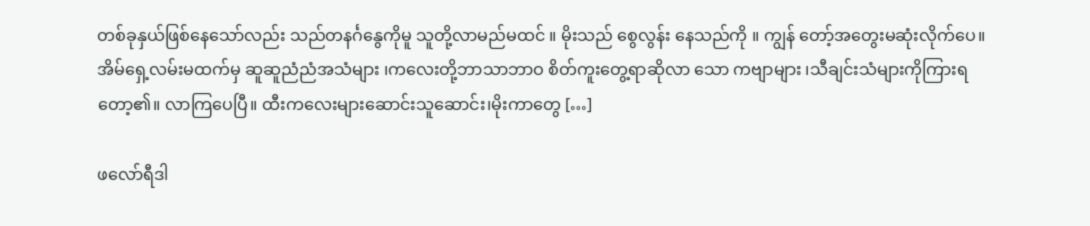တစ်ခုနှယ်ဖြစ်‌နေ‌သော်လည်း သည်တနင်္ဂနွေကိုမူ သူတို့လာမည်မထင် ။ မိုးသည် စွေလွန်း နေသည်ကို ။ ကျွန် တော့်အတွေးမဆုံးလိုက်ပေ။ အိမ်ရှေ့လမ်းမထက်မှ ဆူဆူညံညံအသံများ ၊ကလေးတို့ဘာသာဘာဝ စိတ်ကူးတွေ့ရာဆိုလာ သော ကဗျာများ ၊သီချင်းသံများကိုကြားရတော့၏။ လာကြပေပြီ။ ထီးကလေးများဆောင်းသူဆောင်း၊မိုးကာတွေ […]

ဖလော်ရီဒါ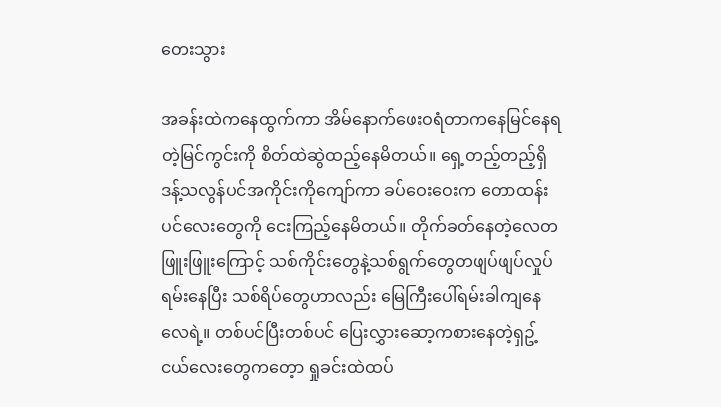တေးသွား

အခန်းထဲကနေထွက်ကာ အိမ်နောက်ဖေးဝရံတာကနေမြင်နေရတဲ့မြင်ကွင်းကို စိတ်ထဲဆွဲထည့်နေမိတယ်။ ရှေ့တည့်တည့်ရှိဒန့်သလွန်ပင်အကိုင်းကိုကျော်ကာ ခပ်ဝေးဝေးက တောထန်းပင်လေးတွေကို ငေးကြည့်နေမိတယ်။ တိုက်ခတ်နေတဲ့လေတဖြူးဖြူးကြောင့် သစ်ကိုင်းတွေနဲ့သစ်ရွက်တွေတဖျပ်ဖျပ်လှုပ်ရမ်းနေပြီး သစ်ရိပ်တွေဟာလည်း မြေကြီးပေါ်ရမ်းခါကျနေလေရဲ့။ တစ်ပင်ပြီးတစ်ပင် ပြေးလွှားဆော့ကစားနေတဲ့ရှဥ့်ငယ်လေးတွေကတေ့ာ ရှုခင်းထဲထပ်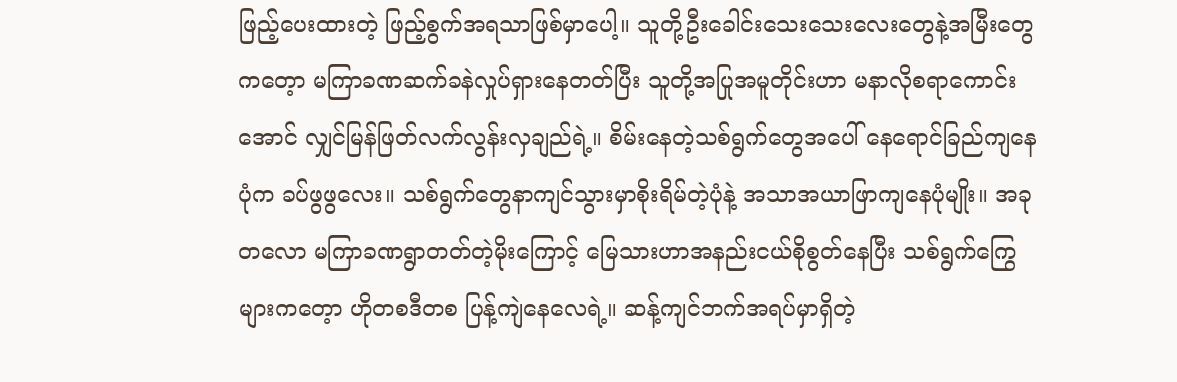ဖြည့်ပေးထားတဲ့ ဖြည့်စွက်အရသာဖြစ်မှာပေါ့။ သူတို့ဦးခေါင်းသေးသေးလေးတွေနဲ့အမြီးတွေကတေ့ာ မကြာခဏဆက်ခနဲလှုပ်ရှားနေတတ်ပြီး သူတို့အပြုအမူတိုင်းဟာ မနာလိုစရာကောင်းအောင် လျှင်မြန်ဖြတ်လက်လွန်းလှချည်ရဲ့။ စိမ်းနေတဲ့သစ်ရွက်တွေအပေါ် နေရောင်ခြည်ကျနေပုံက ခပ်ဖွဖွလေး။ သစ်ရွက်တွေနာကျင်သွားမှာစိုးရိမ်တဲ့ပုံနဲ့ အသာအယာဖြာကျနေပုံမျိုး။ အခုတလော မကြာခဏရွာတတ်တဲ့မိုးကြောင့် မြေသားဟာအနည်းငယ်စိုစွတ်နေပြီး သစ်ရွက်ကြွေများကတေ့ာ ဟိုတစဒီတစ ပြန့်ကျဲနေလေရဲ့။ ဆန့်ကျင်ဘက်အရပ်မှာရှိတဲ့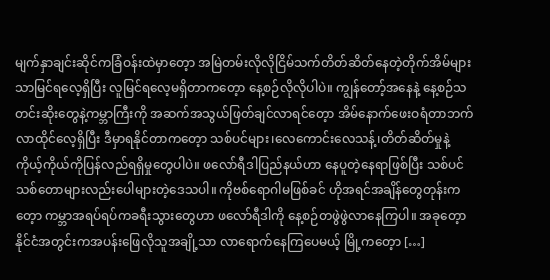မျက်နှာချင်းဆိုင်ကခြံဝန်းထဲမှာတေ့ာ အမြဲတမ်းလိုလိုငြိမ်သက်တိတ်ဆိတ်နေတဲ့တိုက်အိမ်များသာမြင်ရလေ့ရှိပြီး လူမြင်ရလေ့မရှိတာကတေ့ာ နေ့စဉ်လိုလိုပါပဲ။ ကျွန်တော့်အနေနဲ့ နေ့စဉ်သတင်းဆိုးတွေနဲ့ကမ္ဘာကြီးကို အဆက်အသွယ်ဖြတ်ချင်လာရင်တေ့ာ အိမ်နောက်ဖေးဝရံတာဘက်လာထိုင်လေ့ရှိပြီး ဒီမှာရနိုင်တာကတေ့ာ သစ်ပင်များ၊လေကောင်းလေသန့်၊တိတ်ဆိတ်မှုနဲ့ ကိုယ့်ကိုယ်ကိုပြန်လည်ရရှိမှုတွေပါပဲ။ ဖလော်ရီဒါပြည်နယ်ဟာ နေပူတဲ့နေရာဖြစ်ပြီး သစ်ပင်သစ်တောများလည်းပေါများတဲ့ဒေသပါ။ ကိုဗစ်ရောဂါမဖြစ်ခင် ဟိုအရင်အချိန်တွေတုန်းကတေ့ာ ကမ္ဘာအရပ်ရပ်ကခရီးသွားတွေဟာ ဖလော်ရီဒါကို နေ့စဉ်တဖွဲဖွဲလာနေကြပါ။ အခုတေ့ာ နိုင်ငံအတွင်းကအပန်းဖြေလိုသူအချို့သာ လာရောက်နေကြပေမယ့် မြို့ကတေ့ာ […]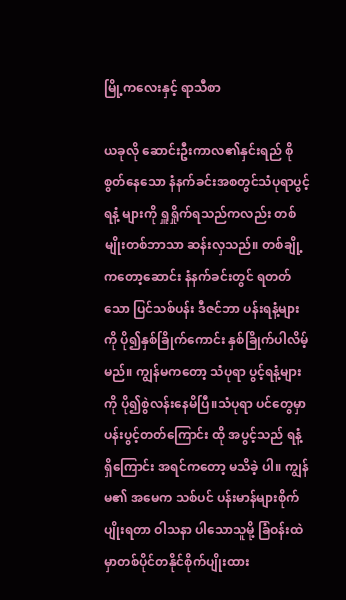မြို့ကလေးနှင့် ရာသီစာ

ယခုလို ဆောင်းဦးကာလ၏နှင်းရည် စိုစွတ်နေသော နံနက်ခင်းအစတွင်သံပုရာပွင့် ရနံ့ များကို ရှူရှိုက်ရသည်ကလည်း တစ်မျိုးတစ်ဘာသာ ဆန်းလှသည်။ တစ်ချို့ ကတော့ဆောင်း နံနက်ခင်းတွင် ရတတ်သော ပြင်သစ်ပန်း ဒီဇင်ဘာ ပန်းရနံ့များကို ပို၍နှစ်ခြိုက်ကောင်း နှစ်ခြိုက်ပါလိမ့်မည်။ ကျွန်မကတော့ သံပုရာ ပွင့်ရနံ့များကို ပို၍စွဲလန်းနေမိပြီ။သံပုရာ ပင်တွေမှာ ပန်းပွင့်တတ်ကြောင်း ထို အပွင့်သည် ရနံ့ ရှိကြောင်း အရင်ကတော့ မသိခဲ့ ပါ။ ကျွန်မ၏ အမေက သစ်ပင် ပန်းမာန်များစိုက်ပျိုးရတာ ဝါသနာ ပါသောသူမို့ ခြံဝန်းထဲ မှာတစ်ပိုင်တနိုင်စိုက်ပျိုးထား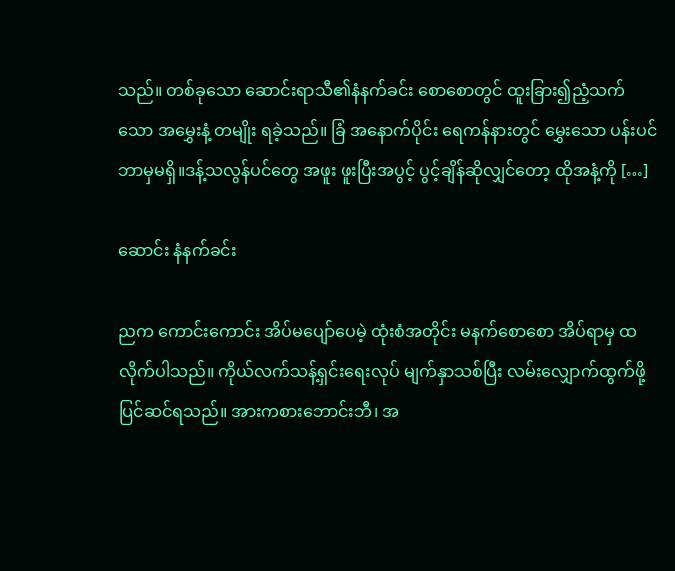သည်။ တစ်ခုသော ဆောင်းရာသီ၏နံနက်ခင်း စောစောတွင် ထူးခြား၍ညံ့သက်သော အမွှေးနံ့ တမျိုး ရခဲ့သည်။ ခြံ အနောက်ပိုင်း ရေကန်နားတွင် မွှေးသော ပန်းပင်ဘာမှမရှိ။ဒန့်သလွန်ပင်တွေ အဖူး ဖူးပြီးအပွင့် ပွင့်ချိန်ဆိုလျှင်တော့ ထိုအနံ့ကို […]

ဆောင်း နံနက်ခင်း

ညက ကောင်းကောင်း အိပ်မပျော်ပေမဲ့ ထုံးစံအတိုင်း မနက်စောစော အိပ်ရာမှ ထ လိုက်ပါသည်။ ကိုယ်လက်သန့်ရှင်းရေးလုပ် မျက်နှာသစ်ပြီး လမ်းလျှောက်ထွက်ဖို့ ပြင်ဆင်ရသည်။ အားကစားဘောင်းဘီ၊ အ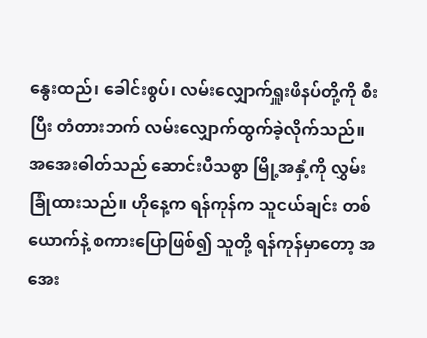နွေးထည်၊ ခေါင်းစွပ်၊ လမ်းလျှောက်ရှူးဖိနပ်တို့ကို စီးပြီး တံတားဘက် လမ်းလျှောက်ထွက်ခဲ့လိုက်သည်။ အအေးဓါတ်သည် ဆောင်းပီသစွာ မြို့အနှံ့ကို လွှမ်းခြုံထားသည်။ ဟိုနေ့က ရန်ကုန်က သူငယ်ချင်း တစ်ယောက်နဲ့ စကားပြောဖြစ်၍ သူတို့ ရန်ကုန်မှာတော့ အအေး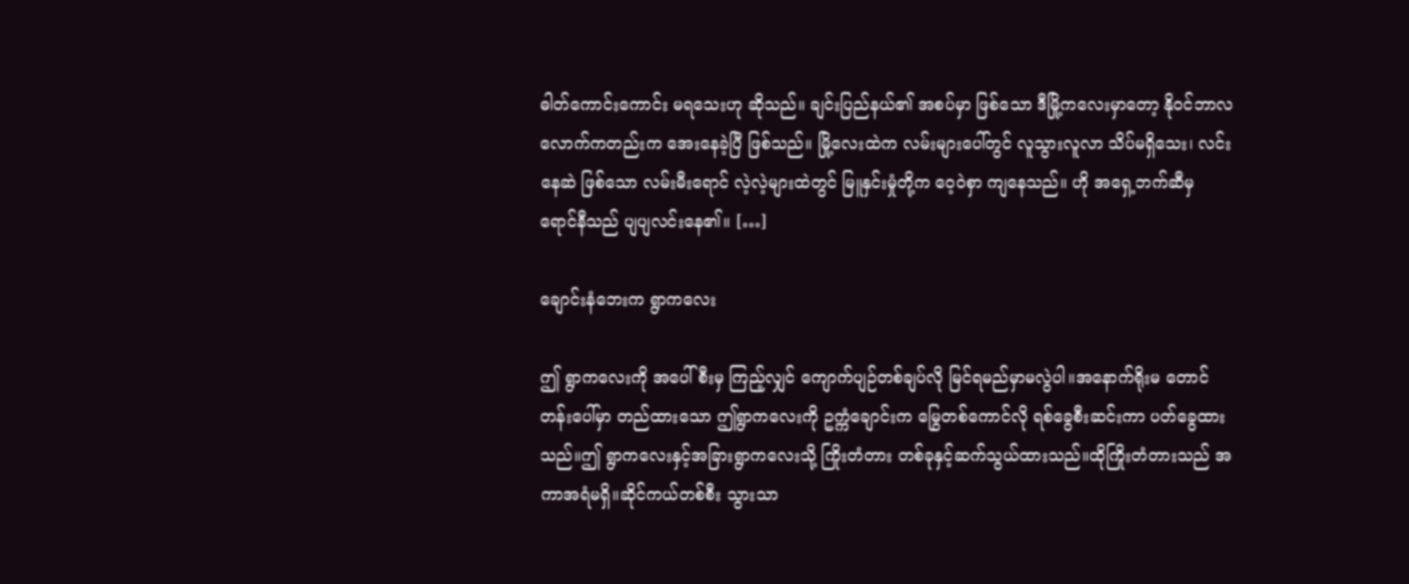ဓါတ်ကောင်းကောင်း မရသေးဟု ဆိုသည်။ ချင်းပြည်နယ်၏ အစပ်မှာ ဖြစ်သော ဒီမြို့ကလေးမှာတော့ နို၀င်ဘာလလောက်ကတည်းက အေးနေခဲ့ပြီ ဖြစ်သည်။ မြို့လေးထဲက လမ်းများပေါ်တွင် လူသွားလူလာ သိပ်မရှိသေး၊ လင်းနေဆဲ ဖြစ်သော လမ်းမီးရောင် လဲ့လဲ့များထဲတွင် မြူနှင်းမှုံတို့က ဝေ့၀ဲစှာ ကျနေသည်။ ဟို အရှေ့ဘက်ဆီမှ ရောင်နီသည် ပျပျလင်းနေ၏။ […]

ချောင်းနံဘေးက ရွာကလေး

ဤ ရွာကလေးကို အပေါ်စီးမှ ကြည့်လျှင် ကျောက်ပျဉ်တစ်ချပ်လို မြင်ရမည်မှာမလွဲပါ။အနောက်ရိုးမ တောင်တန်းပေါ်မှာ တည်ထားသော ဤရွာကလေးကို ဥက္ကံချောင်းက မြွေတစ်ကောင်လို ရစ်ခွေစီးဆင်းကာ ပတ်ခွေထားသည်။ဤ ရွာကလေးနှင့်အခြားရွာကလေးသို့ ကြိုးတံတား တစ်ခုနှင့်ဆက်သွယ်ထားသည်။ထိုကြိုးတံတားသည် အကာအရံမရှိ။ဆိုင်ကယ်တစ်စီး သွားသာ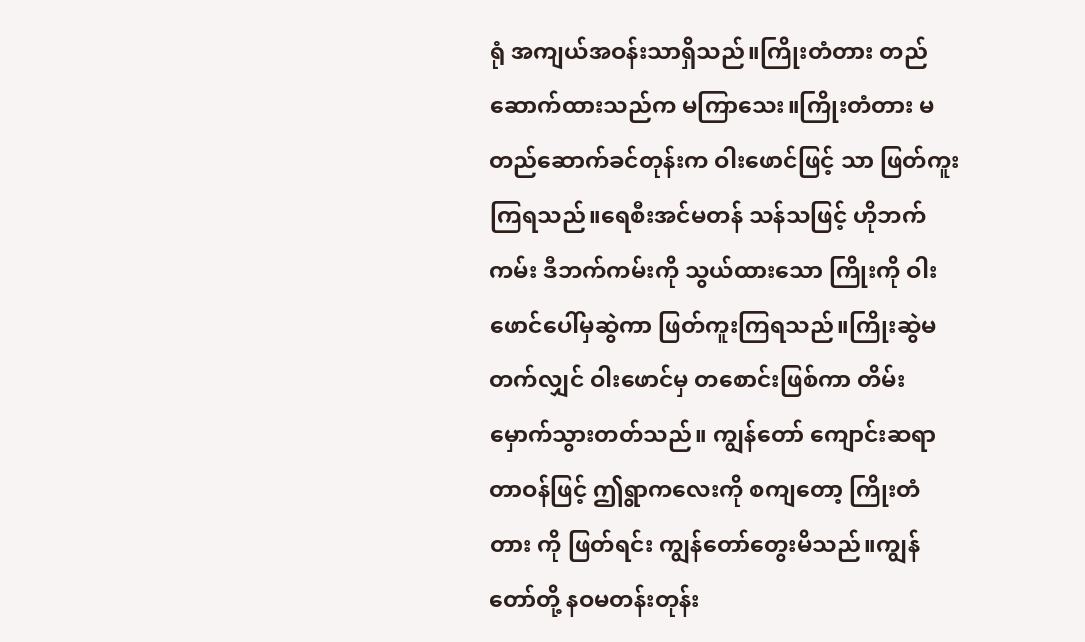ရုံ အကျယ်အဝန်းသာရှိသည်။ကြိုးတံတား တည်ဆောက်ထားသည်က မကြာသေး။ကြိုးတံတား မတည်ဆောက်ခင်တုန်းက ဝါးဖောင်ဖြင့် သာ ဖြတ်ကူးကြရသည်။ရေစီးအင်မတန် သန်သဖြင့် ဟိုဘက်ကမ်း ဒီဘက်ကမ်းကို သွယ်ထားသော ကြိုးကို ဝါးဖောင်ပေါ်မှဆွဲကာ ဖြတ်ကူးကြရသည်။ကြိုးဆွဲမတက်လျှင် ဝါးဖောင်မှ တစောင်းဖြစ်ကာ တိမ်းမှောက်သွားတတ်သည်။ ကျွန်တော် ကျောင်းဆရာ တာဝန်ဖြင့် ဤရွာကလေးကို စကျတော့ ကြိုးတံတား ကို ဖြတ်ရင်း ကျွန်တော်တွေးမိသည်။ကျွန်တော်တို့ နဝမတန်းတုန်း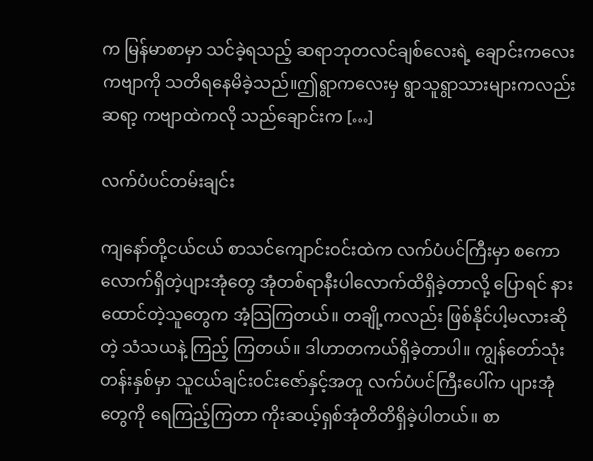က မြန်မာစာမှာ သင်ခဲ့ရသည့် ဆရာဘုတလင်ချစ်‌လေးရဲ့ ချောင်းကလေး ကဗျာကို သတိရနေမိခဲ့သည်။ဤရွာကလေးမှ ရွာသူရွာသားများကလည်း ဆရာ့ ကဗျာထဲကလို သည်ချောင်းက […]

လက်ပံပင်တမ်းချင်း

ကျနော်တို့ငယ်ငယ် စာသင်ကျောင်းဝင်းထဲက လက်ပံပင်ကြီးမှာ စကောလောက်ရှိတဲ့ပျားအုံတွေ အုံတစ်ရာနီးပါလောက်ထိရှိခဲ့တာလို့ ပြောရင် နားထောင်တဲ့သူတွေက အံ့သြကြတယ်။ တချို့ကလည်း ဖြစ်နိုင်ပါ့မလားဆိုတဲ့ သံသယနဲ့ ကြည့် ကြတယ်။ ဒါဟာတကယ်ရှိခဲ့တာပါ။ ကျွန်တော်သုံးတန်းနှစ်မှာ သူငယ်ချင်းဝင်းဇော်နှင့်အတူ လက်ပံပင်ကြီးပေါ်က ပျားအုံတွေကို ရေကြည့်ကြတာ ကိုးဆယ့်ရှစ်အုံတိတိရှိခဲ့ပါတယ်။ စာ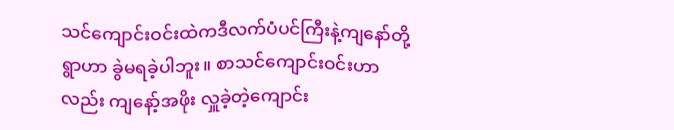သင်ကျောင်းဝင်းထဲကဒီလက်ပံပင်ကြီးနဲ့ကျနော်တို့ရွာဟာ ခွဲမရခဲ့ပါဘူး။ စာသင်ကျောင်းဝင်းဟာလည်း ကျနော့်အဖိုး လှူခဲ့တဲ့ကျောင်း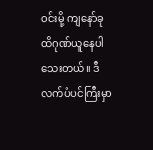ဝင်းမို့ ကျနော်ခုထိဂုဏ်ယူနေပါသေးတယ်။ ဒီလက်ပံပင်ကြီးမှာ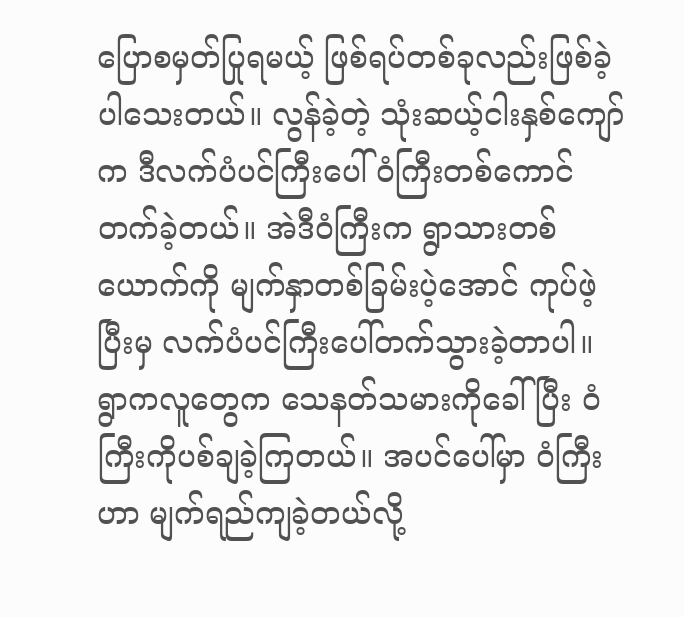ပြောစမှတ်ပြုရမယ့် ဖြစ်ရပ်တစ်ခုလည်းဖြစ်ခဲ့ပါသေးတယ်။ လွန်ခဲ့တဲ့ သုံးဆယ့်ငါးနှစ်ကျော်က ဒီလက်ပံပင်ကြီးပေါ် ဝံကြီးတစ်ကောင်တက်ခဲ့တယ်။ အဲဒီဝံကြီးက ရွာသားတစ်ယောက်ကို မျက်နှာတစ်ခြမ်းပဲ့အောင် ကုပ်ဖဲ့ပြီးမှ လက်ပံပင်ကြီးပေါ်တက်သွားခဲ့တာပါ။ ရွာကလူတွေက သေနတ်သမားကိုခေါ်ပြီး ဝံကြီးကိုပစ်ချခဲ့ကြတယ်။ အပင်ပေါ်မှာ ဝံကြီးဟာ မျက်ရည်ကျခဲ့တယ်လို့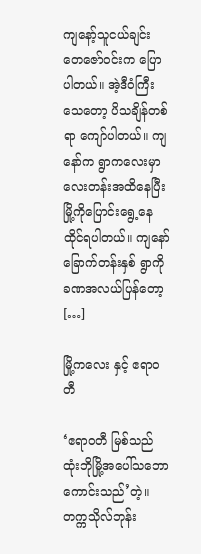ကျနော့်သူငယ်ချင်း တေဇော်ဝင်းက ပြောပါတယ်။ အဲ့ဒီဝံကြီးသေတော့ ပိသချိန်တစ်ရာ ကျော်ပါတယ်။ ကျနော်က ရွာကလေးမှာလေးတန်းအထိနေပြီး မြို့ကိုပြောင်းရွေ့နေထိုင်ရပါတယ်။ ကျနော်ခြောက်တန်းနှစ် ရွာကိုခဏအလယ်ပြန်တော့ […]

မြို့ကလေး နှင့် ဧရာဝတီ

‘ဧရာဝတီ မြစ်သည် ထုံးဘိုမြို့အပေါ်သဘောကောင်းသည်’တဲ့။ တက္ကသိုလ်ဘုန်း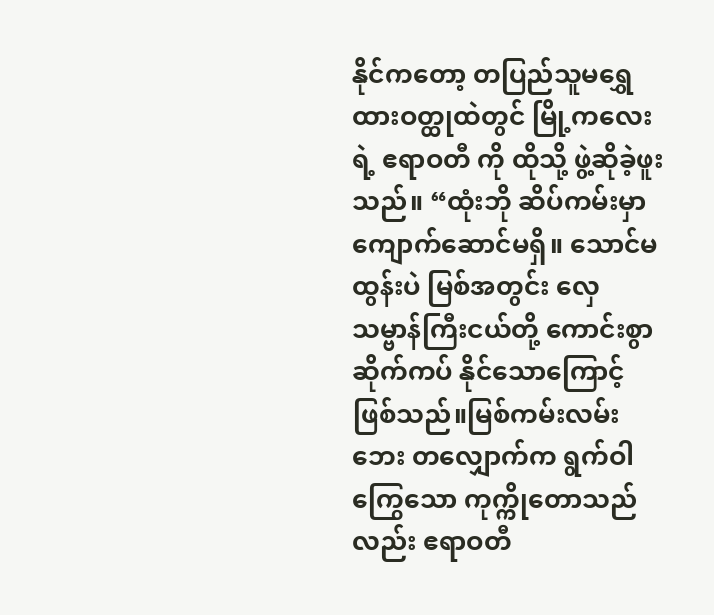နိုင်ကတော့ တပြည်သူမရွှေထားဝတ္ထုထဲတွင် မြို့ကလေးရဲ့ ဧရာဝတီ ကို ထိုသို့ ဖွဲ့ဆိုခဲ့ဖူးသည်။ “ထုံးဘို ဆိပ်ကမ်းမှာ ကျောက်ဆောင်မရှိ။ သောင်မထွန်းပဲ မြစ်အတွင်း လှေ သမ္ဗာန်ကြီးငယ်တို့ ကောင်းစွာဆိုက်ကပ် နိုင်သောကြောင့် ဖြစ်သည်။မြစ်ကမ်းလမ်းဘေး တလျှောက်က ရွက်ဝါကြွေသော ကုက္ကိုတောသည်လည်း ဧရာဝတီ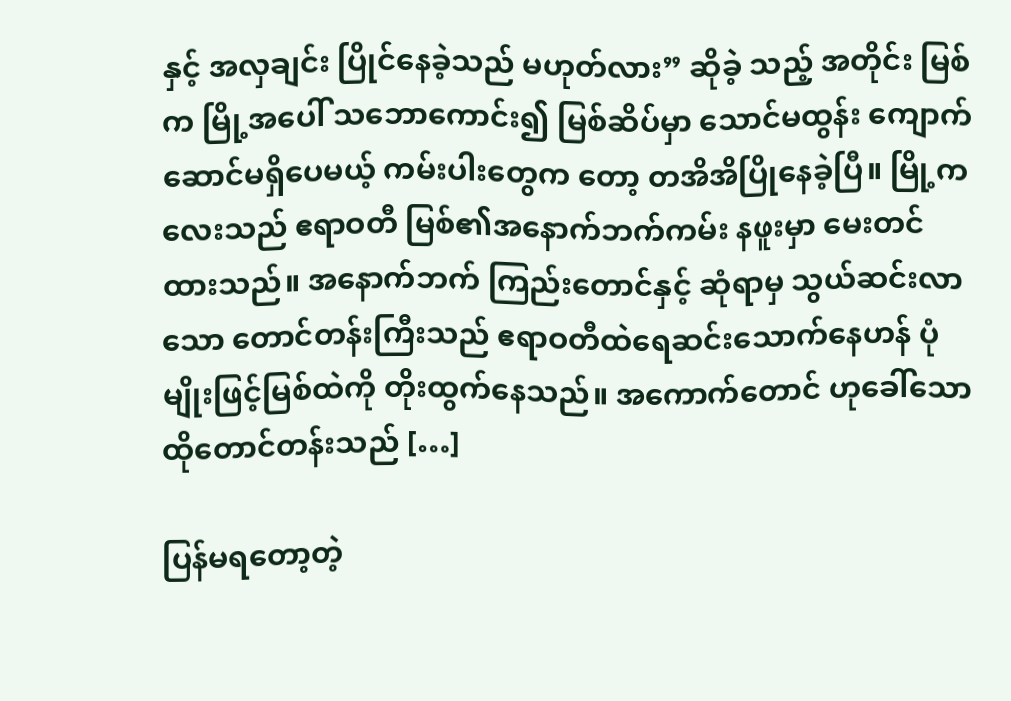နှင့် အလှချင်း ပြိုင်နေခဲ့သည် မဟုတ်လား” ဆိုခဲ့ သည့် အတိုင်း မြစ်က မြို့အပေါ် သဘောကောင်း၍ မြစ်ဆိပ်မှာ သောင်မထွန်း ကျောက်ဆောင်မရှိပေမယ့် ကမ်းပါးတွေက တော့ တအိအိပြိုနေခဲ့ပြီ။ မြို့ကလေးသည် ဧရာဝတီ မြစ်၏အနောက်ဘက်ကမ်း နဖူးမှာ မေးတင်ထားသည်။ အနောက်ဘက် ကြည်းတောင်နှင့် ဆုံရာမှ သွယ်ဆင်းလာသော တောင်တန်းကြီးသည် ဧရာဝတီထဲရေဆင်းသောက်နေဟန် ပုံမျိုးဖြင့်မြစ်ထဲကို တိုးထွက်နေသည်။ အကောက်တောင် ဟုခေါ်သော ထိုတောင်တန်းသည် […]

ပြန်မရတော့တဲ့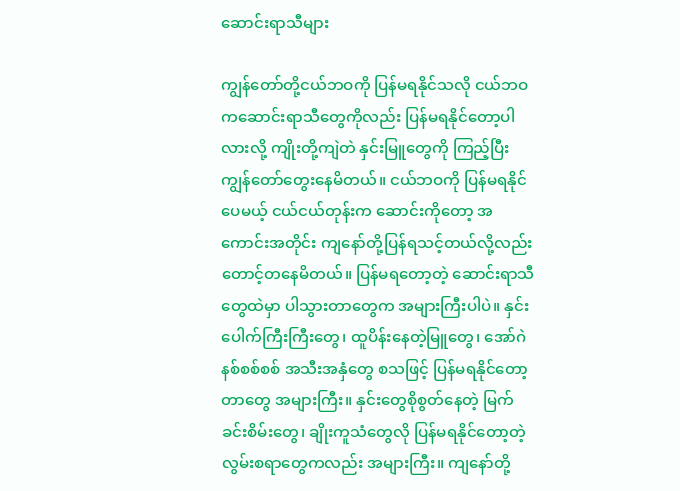ဆောင်းရာသီများ

ကျွန်တော်တို့ငယ်ဘဝကို ပြန်မရနိုင်သလို ငယ်ဘဝကဆောင်းရာသီတွေကိုလည်း ပြန်မရနိုင်တော့ပါလားလို့ ကျိုးတို့ကျဲတဲ နှင်းမြူတွေကို ကြည့်ပြီး ကျွန်တော်တွေးနေမိတယ်။ ငယ်ဘဝကို ပြန်မရနိုင်ပေမယ့် ငယ်ငယ်တုန်းက ဆောင်းကိုတော့ အကောင်းအတိုင်း ကျနော်တို့ပြန်ရသင့်တယ်လို့လည်း တောင့်တနေမိတယ်။ ပြန်မရတော့တဲ့ ဆောင်းရာသီတွေထဲမှာ ပါသွားတာတွေက အများကြီးပါပဲ။ နှင်းပေါက်ကြီးကြီးတွေ၊ ထူပိန်းနေတဲ့မြူတွေ၊ အော်ဂဲနစ်စစ်စစ် အသီးအနှံတွေ စသဖြင့် ပြန်မရနိုင်တော့တာတွေ အများကြီး။ နှင်းတွေစိုစွတ်နေတဲ့ မြက်ခင်းစိမ်းတွေ၊ ချိုးကူသံတွေလို ပြန်မရနိုင်တော့တဲ့ လွမ်းစရာတွေကလည်း အများကြီး။ ကျနော်တို့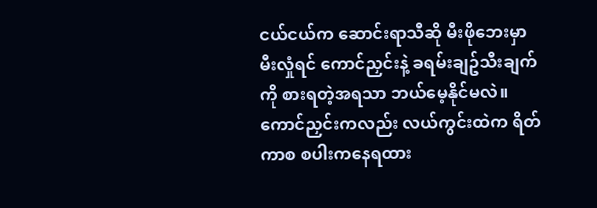ငယ်ငယ်က ဆောင်းရာသီဆို မီးဖိုဘေးမှာ မီးလှုံရင် ကောင်ညှင်းနဲ့ ခရမ်းချဥ်သီးချက်ကို စားရတဲ့အရသာ ဘယ်မေ့နိုင်မလဲ။ ကောင်ညှင်းကလည်း လယ်ကွင်းထဲက ရိတ်ကာစ စပါးကနေရထား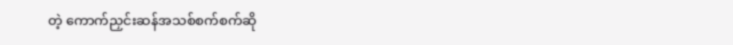တဲ့ ကောက်ညှင်းဆန်အသစ်စက်စက်ဆို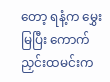တော့ ရနံ့က‌ မွှေးမြပြီး ကောက်ညှင်းထမင်းက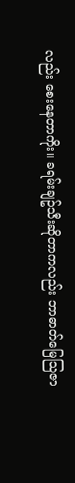လည်း စေးနေတာကိုး။ ခရမ်းချဥ်သီးဆိုတာကလည်း ဘာဓာတ်မြေသြဇာ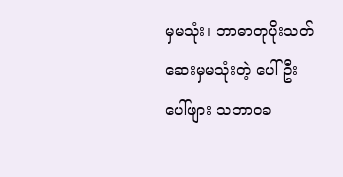မှမသုံး၊ ဘာဓာတုပိုးသတ်ဆေးမှမသုံးတဲ့ ပေါ်ဦးပေါ်ဖျား သဘာဝခ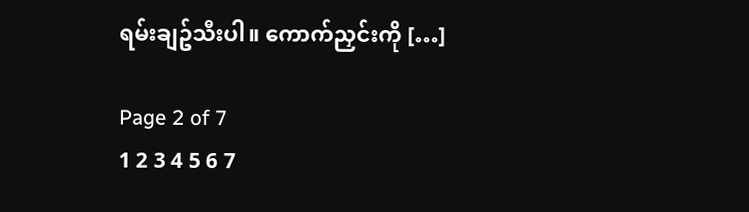ရမ်းချဥ်သီးပါ။ ကောက်ညှင်းကို […]

Page 2 of 7
1 2 3 4 5 6 7